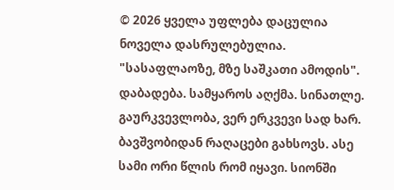© 2026 ყველა უფლება დაცულია
ნოველა დასრულებულია. "სასაფლაოზე, მზე საშკათი ამოდის". დაბადება. სამყაროს აღქმა. სინათლე. გაურკვევლობა, ვერ ერკვევი სად ხარ. ბავშვობიდან რაღაცები გახსოვს. ასე სამი ორი წლის რომ იყავი. სიონში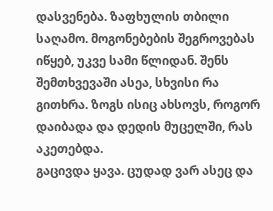დასვენება. ზაფხულის თბილი საღამო. მოგონებების შეგროვებას იწყებ, უკვე სამი წლიდან. შენს შემთხვევაში ასეა, სხვისი რა გითხრა. ზოგს ისიც ახსოვს, როგორ დაიბადა და დედის მუცელში, რას აკეთებდა.
გაცივდა ყავა. ცუდად ვარ ასეც და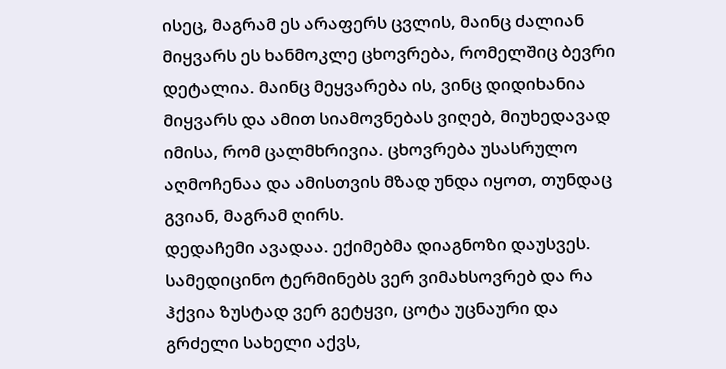ისეც, მაგრამ ეს არაფერს ცვლის, მაინც ძალიან მიყვარს ეს ხანმოკლე ცხოვრება, რომელშიც ბევრი დეტალია. მაინც მეყვარება ის, ვინც დიდიხანია მიყვარს და ამით სიამოვნებას ვიღებ, მიუხედავად იმისა, რომ ცალმხრივია. ცხოვრება უსასრულო აღმოჩენაა და ამისთვის მზად უნდა იყოთ, თუნდაც გვიან, მაგრამ ღირს.
დედაჩემი ავადაა. ექიმებმა დიაგნოზი დაუსვეს. სამედიცინო ტერმინებს ვერ ვიმახსოვრებ და რა ჰქვია ზუსტად ვერ გეტყვი, ცოტა უცნაური და გრძელი სახელი აქვს,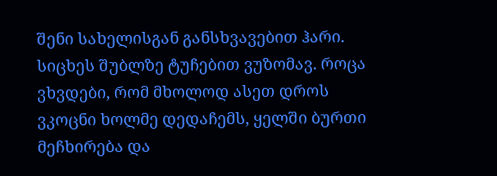შენი სახელისგან განსხვავებით ჰარი. სიცხეს შუბლზე ტუჩებით ვუზომავ. როცა ვხვდები, რომ მხოლოდ ასეთ დროს ვკოცნი ხოლმე დედაჩემს, ყელში ბურთი მეჩხირება და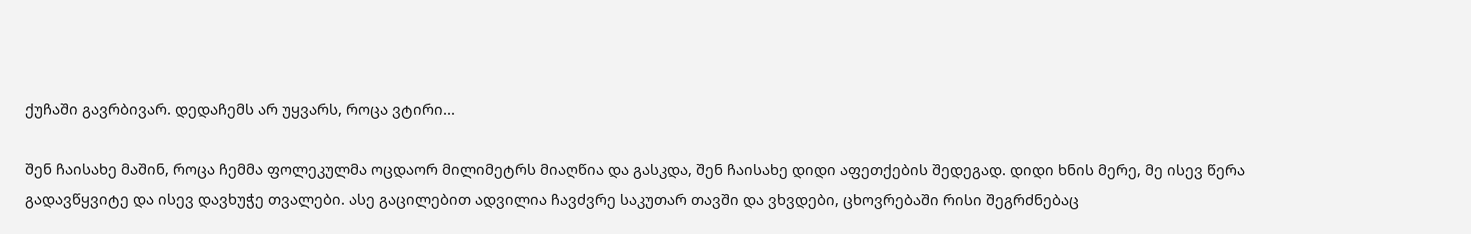ქუჩაში გავრბივარ. დედაჩემს არ უყვარს, როცა ვტირი...

შენ ჩაისახე მაშინ, როცა ჩემმა ფოლეკულმა ოცდაორ მილიმეტრს მიაღწია და გასკდა, შენ ჩაისახე დიდი აფეთქების შედეგად. დიდი ხნის მერე, მე ისევ წერა გადავწყვიტე და ისევ დავხუჭე თვალები. ასე გაცილებით ადვილია ჩავძვრე საკუთარ თავში და ვხვდები, ცხოვრებაში რისი შეგრძნებაც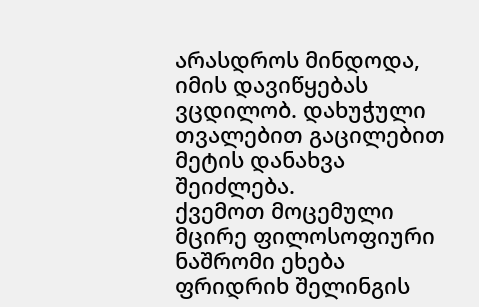არასდროს მინდოდა, იმის დავიწყებას ვცდილობ. დახუჭული თვალებით გაცილებით მეტის დანახვა შეიძლება.
ქვემოთ მოცემული მცირე ფილოსოფიური ნაშრომი ეხება ფრიდრიხ შელინგის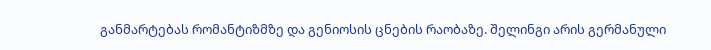განმარტებას რომანტიზმზე და გენიოსის ცნების რაობაზე. შელინგი არის გერმანული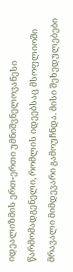იდეალიზმის ერთ-ერთი უმნიშვნელოვანესი წარმომადგენელი, რომლის იდეებსაც მსოფლიოში მრავალი მიმდევარი გამოუჩნდა. მისი შეხედულებები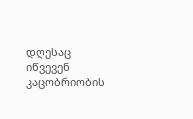დღესაც იწვევენ კაცობრიობის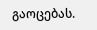გაოცებას.